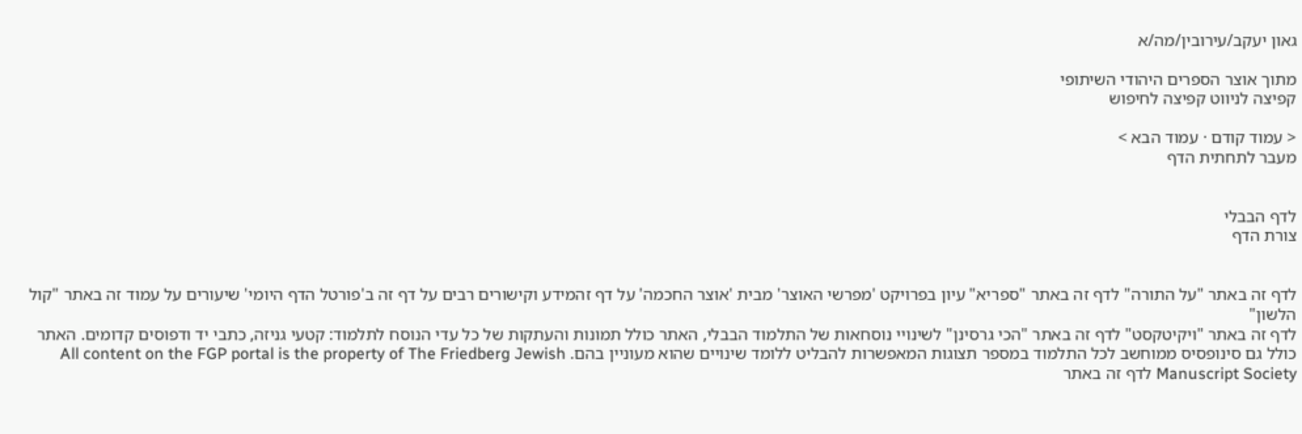גאון יעקב/עירובין/מה/א

מתוך אוצר הספרים היהודי השיתופי
קפיצה לניווט קפיצה לחיפוש

< עמוד קודם · עמוד הבא >
מעבר לתחתית הדף


לדף הבבלי
צורת הדף


לדף זה באתר "על התורה" לדף זה באתר "ספריא" עיון בפרויקט 'מפרשי האוצר' מבית 'אוצר החכמה' על דף זהמידע וקישורים רבים על דף זה ב'פורטל הדף היומי' שיעורים על עמוד זה באתר "קול הלשון"
לדף זה באתר "ויקיטקסט" לדף זה באתר "הכי גרסינן" לשינויי נוסחאות של התלמוד הבבלי, האתר כולל תמונות והעתקות של כל עדי הנוסח לתלמוד: קטעי גניזה, כתבי יד ודפוסים קדומים. האתר כולל גם סינופסיס ממוחשב לכל התלמוד במספר תצוגות המאפשרות להבליט ללומד שינויים שהוא מעוניין בהם. All content on the FGP portal is the property of The Friedberg Jewish Manuscript Society לדף זה באתר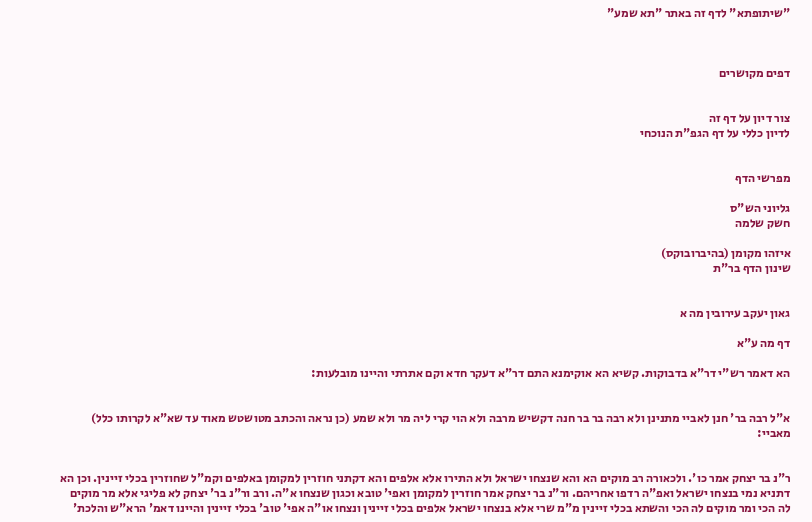"שיתופתא" לדף זה באתר "תא שמע"



דפים מקושרים


צור דיון על דף זה
לדיון כללי על דף הגפ"ת הנוכחי


מפרשי הדף

גליוני הש"ס
חשק שלמה

איזהו מקומן (בהיברובוקס)
שינון הדף בר"ת


גאון יעקב עירובין מה א

דף מה ע"א

הא דאמר רש"י דר"א בדבוקות. קשיא הא אוקימנא התם דר"א דעקר חדא וקם אתרתי והיינו מובלעות:


א"ל רבה בר' חנן לאביי מתנינן ולא רבה בר בר חנה דקשיש מרבה ולא הוי קרי ליה מר ולא שמע (כן נראה והכתב מטושטש מאוד עד שא"א לקרותו כלל) מאביי:


ר"נ בר יצחק אמר כו'. ולכאורה רב מוקים הא והא שנצחו ישראל ולא התירו אלא אלפים והא דקתני חוזרין למקומן באלפים וקמ"ל שחוזרין בכלי זיינין. וכן הא דתניא נמי בנצחו ישראל ואפ"ה רדפו אחריהם. ור"נ בר יצחק אמר חוזרין למקומן ואפי' טובא וכגון שנצחו א"ה. ורב ור"נ בר' יצחק לא פליגי אלא מר מוקים לה הכי ומר מוקים לה הכי והשתא בכלי זיינין מ"מ שרי אלא בנצחו ישראל אלפים בכלי זיינין ונצחו או"ה אפי' טוב' בכלי זיינין והיינו דאמ' הרא"ש והלכת'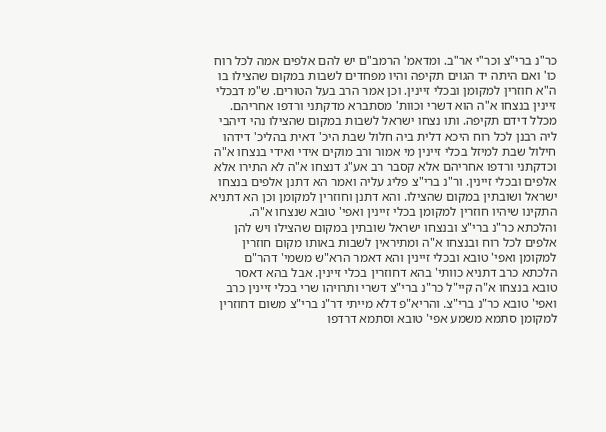כר"נ ברי"צ וכר"י אר"ב. ומדאמ' הרמב"ם יש להם אלפים אמה לכל רוח כו' ואם היתה יד הגוים תקיפה והיו מפחדים לשבות במקום שהצילו בו ה"א חוזרין למקומן ובכלי זיינין. וכן אמר הרב בעל הטורים. ש"מ דבכלי זיינין בנצחו א"ה הוא דשרי וכוות' מסתברא מדקתני ורדפו אחריהם. מכלל דידם תקיפה. ותו נצחו ישראל לשבות במקום שהצילו נהי דיהבי ליה רבנן לכל רוח היכא דלית ביה חלול שבת היכ' דאית בהליכ' דידהו חילול שבת למיזל בכלי זיינין מי אמור ורב מוקים אידי ואידי בנצחו א"ה וכדקתני ורדפו אחריהם אלא קסבר רב אע"ג דנצחו א"ה לא התירו אלא אלפים ובכלי זיינין. ור"נ ברי"צ פליג עליה ואמר הא דתנן אלפים בנצחו ישראל ושובתין במקום שהצילו. והא דתנן וחוזרין למקומן וכן הא דתניא התקינו שיהיו חוזרין למקומן בכלי זיינין ואפי' טובא שנצחו א"ה. והלכתא כר"נ ברי"צ ובנצחו ישראל שובתין במקום שהצילו ויש להן אלפים לכל רוח ובנצחו א"ה ומתיראין לשבות באותו מקום חוזרין למקומן ואפי' טובא ובכלי זיינין והא דאמר הרא"ש משמי' דהר"ם הלכתא כרב דתניא כוותי' בהא דחוזרין בכלי זיינין. אבל בהא דאסר טובא בנצחו א"ה קיי"ל כר"נ ברי"צ דשרי ותרויהו שרי בכלי זיינין כרב ואפי' טובא כר"נ ברי"צ. והריא"פ דלא מייתי דר"נ ברי"צ משום דחוזרין למקומן סתמא משמע אפי' טובא וסתמא דרדפו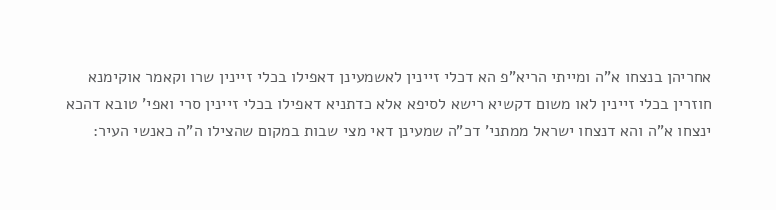אחריהן בנצחו א"ה ומייתי הריא"פ הא דכלי זיינין לאשמעינן דאפילו בכלי זיינין שרו וקאמר אוקימנא חוזרין בכלי זיינין לאו משום דקשיא רישא לסיפא אלא כדתניא דאפילו בכלי זיינין סרי ואפי' טובא דהכא ינצחו א"ה והא דנצחו ישראל ממתני' דכ"ה שמעינן דאי מצי שבות במקום שהצילו ה"ה כאנשי העיר: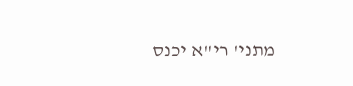מתני' רי"א יכנס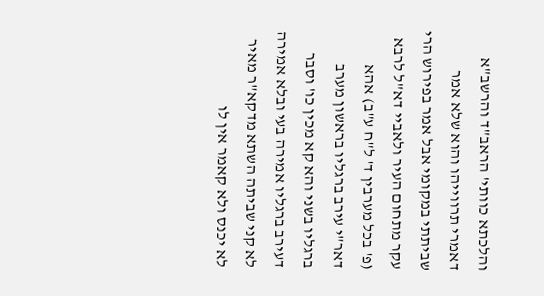והלכתא כוותי' הראב"ד והרשב"א דאמרי תרווייהו והוא שלא אמר שביתתי במקומי אבל אמר בפירוש הרי עקר מתחום העיר ולאביי דא"ל לרבא (פ' בכל מערבין ד' ל"ח ע"ב) אהא דאר"י עירב ברגליו בראשון מערב ברגליו בשני והא קא מכין כו' וסבר דעירב ברגליו אמירה בעי ובלא אמירה לא קני שביתה השתא מדקא"ר מאיר לא יכנס ולא קאמר אין לו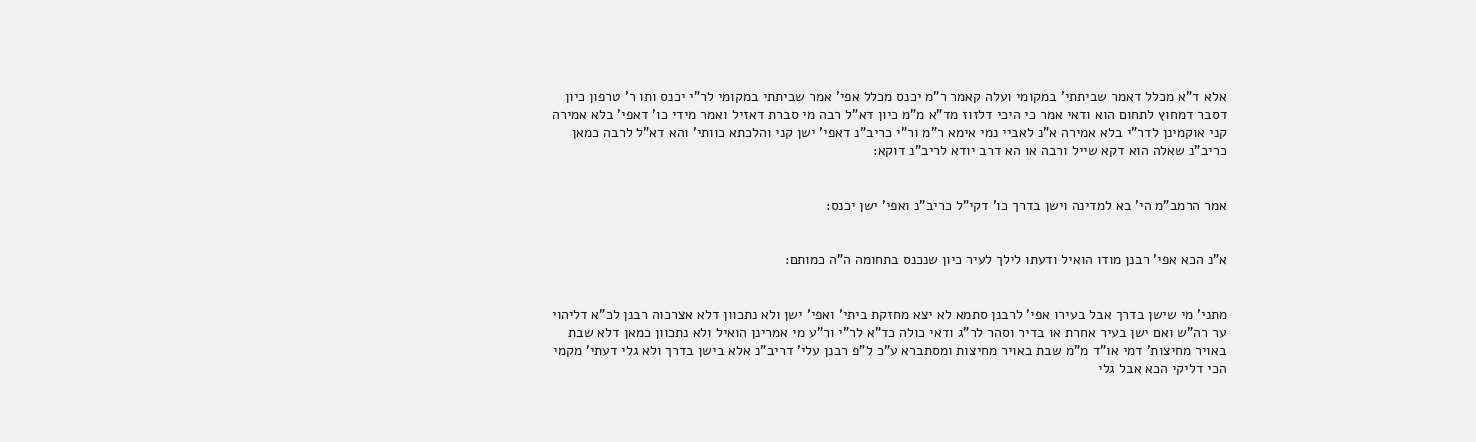אלא ד"א מכלל דאמר שביתתי' במקומי ועלה קאמר ר"מ יכנס מכלל אפי' אמר שביתתי במקומי לר"י יכנס ותו ר' טרפון כיון דסבר דמחוץ לתחום הוא ודאי אמר כי היכי דלזוז מד"א מ"מ כיון דא"ל רבה מי סברת דאזיל ואמר מידי כו' דאפי' בלא אמירה קני אוקמינן לדר"י בלא אמירה א"נ לאביי נמי אימא ר"מ ור"י כריב"נ דאפי' ישן קני והלכתא כוותי' והא דא"ל לרבה כמאן כריב"נ שאלה הוא דקא שייל ורבה או הא דרב יודא לריב"נ דוקא:


אמר הרמב"מ הי' בא למדינה וישן בדרך כו' דקי"ל כריב"נ ואפי' ישן יכנס:


א"נ הכא אפי' רבנן מודו הואיל ודעתו לילך לעיר כיון שנכנס בתחומה ה"ה כמותם:


מתני' מי שישן בדרך אבל בעירו אפי' לרבנן סתמא לא יצא מחזקת ביתי' ואפי' ישן ולא נתכוון דלא אצרכוה רבנן לכ"א דליהוי ער רה"ש ואם ישן בעיר אחרת או בדיר וסהר לר"ג ודאי כולה כד"א לר"י ור"ע מי אמרינן הואיל ולא נתכוון כמאן דלא שבת באויר מחיצות' דמי או"ד מ"מ שבת באויר מחיצות ומסתברא ע"כ ל"פ רבנן עלי' דריב"נ אלא בישן בדרך ולא גלי דעתי' מקמי הכי דליקי הכא אבל גלי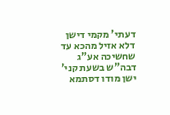דעתי' מקמי דישן דלא אזיל מהכא עד שחשיכה אע"ג דבה"ש בשעת קני' ישן מודו דסתמא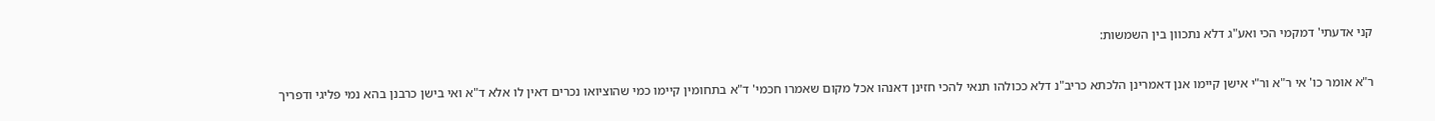קני אדעתי' דמקמי הכי ואע"ג דלא נתכוון בין השמשות:


ר"א אומר כו' אי ר"א ור"י אישן קיימו אנן דאמרינן הלכתא כריב"נ דלא ככולהו תנאי להכי חזינן דאנהו אכל מקום שאמרו חכמי' ד"א בתחומין קיימו כמי שהוציואו נכרים דאין לו אלא ד"א ואי בישן כרבנן בהא נמי פליגי ודפריך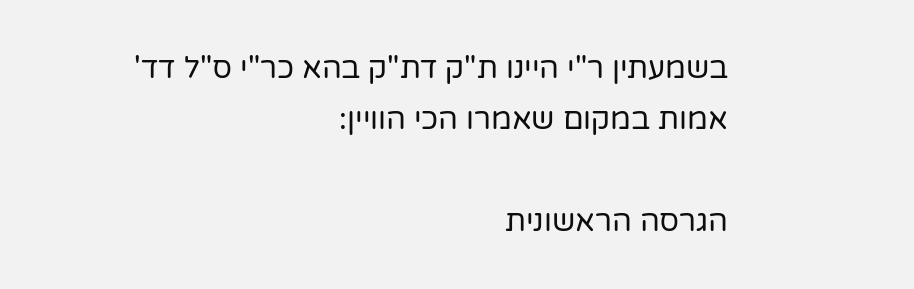בשמעתין ר"י היינו ת"ק דת"ק בהא כר"י ס"ל דד' אמות במקום שאמרו הכי הוויין:

הגרסה הראשונית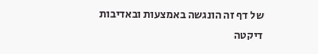של דף זה הונגשה באמצעות ובאדיבות דיקטה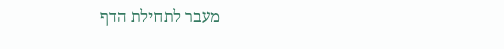מעבר לתחילת הדף